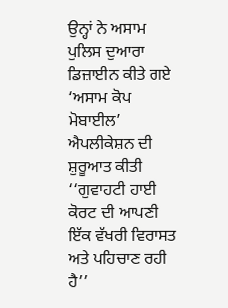ਉਨ੍ਹਾਂ ਨੇ ਅਸਾਮ ਪੁਲਿਸ ਦੁਆਰਾ ਡਿਜ਼ਾਈਨ ਕੀਤੇ ਗਏ ‘ਅਸਾਮ ਕੋਪ ਮੋਬਾਈਲ’ ਐਪਲੀਕੇਸ਼ਨ ਦੀ ਸ਼ੁਰੂਆਤ ਕੀਤੀ
‘‘ਗੁਵਾਹਟੀ ਹਾਈ ਕੋਰਟ ਦੀ ਆਪਣੀ ਇੱਕ ਵੱਖਰੀ ਵਿਰਾਸਤ ਅਤੇ ਪਹਿਚਾਣ ਰਹੀ ਹੈ’’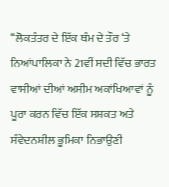‘‘ਲੋਕਤੰਤਰ ਦੇ ਇੱਕ ਥੰਮ ਦੇ ਤੌਰ ‘ਤੇ ਨਿਆਂਪਾਲਿਕਾ ਨੇ 21ਵੀਂ ਸਦੀ ਵਿੱਚ ਭਾਰਤ ਵਾਸੀਆਂ ਦੀਆਂ ਅਸੀਮ ਅਕਾਂਖਿਆਵਾਂ ਨੂੰ ਪੂਰਾ ਕਰਨ ਵਿੱਚ ਇੱਕ ਸਸ਼ਕਤ ਅਤੇ ਸੰਵੇਦਨਸ਼ੀਲ ਭੂਮਿਕਾ ਨਿਭਾਉਣੀ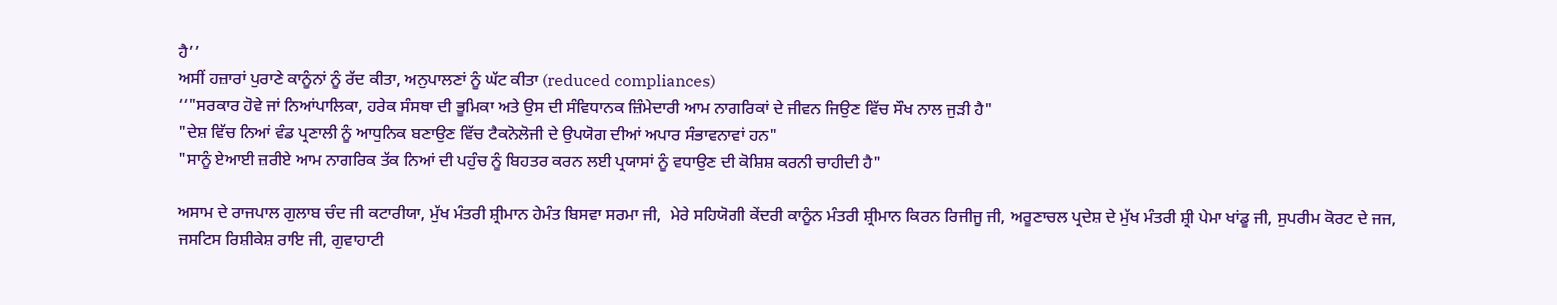ਹੈ’’
ਅਸੀਂ ਹਜ਼ਾਰਾਂ ਪੁਰਾਣੇ ਕਾਨੂੰਨਾਂ ਨੂੰ ਰੱਦ ਕੀਤਾ, ਅਨੁਪਾਲਣਾਂ ਨੂੰ ਘੱਟ ਕੀਤਾ (reduced compliances)
‘‘"ਸਰਕਾਰ ਹੋਵੇ ਜਾਂ ਨਿਆਂਪਾਲਿਕਾ, ਹਰੇਕ ਸੰਸਥਾ ਦੀ ਭੂਮਿਕਾ ਅਤੇ ਉਸ ਦੀ ਸੰਵਿਧਾਨਕ ਜ਼ਿੰਮੇਦਾਰੀ ਆਮ ਨਾਗਰਿਕਾਂ ਦੇ ਜੀਵਨ ਜਿਉਣ ਵਿੱਚ ਸੌਖ ਨਾਲ ਜੁੜੀ ਹੈ"
"ਦੇਸ਼ ਵਿੱਚ ਨਿਆਂ ਵੰਡ ਪ੍ਰਣਾਲੀ ਨੂੰ ਆਧੁਨਿਕ ਬਣਾਉਣ ਵਿੱਚ ਟੈਕਨੋਲੋਜੀ ਦੇ ਉਪਯੋਗ ਦੀਆਂ ਅਪਾਰ ਸੰਭਾਵਨਾਵਾਂ ਹਨ"
"ਸਾਨੂੰ ਏਆਈ ਜ਼ਰੀਏ ਆਮ ਨਾਗਰਿਕ ਤੱਕ ਨਿਆਂ ਦੀ ਪਹੁੰਚ ਨੂੰ ਬਿਹਤਰ ਕਰਨ ਲਈ ਪ੍ਰਯਾਸਾਂ ਨੂੰ ਵਧਾਉਣ ਦੀ ਕੋਸ਼ਿਸ਼ ਕਰਨੀ ਚਾਹੀਦੀ ਹੈ"

ਅਸਾਮ ਦੇ ਰਾਜਪਾਲ ਗੁਲਾਬ ਚੰਦ ਜੀ ਕਟਾਰੀਯਾ, ਮੁੱਖ ਮੰਤਰੀ ਸ਼੍ਰੀਮਾਨ ਹੇਮੰਤ ਬਿਸਵਾ ਸਰਮਾ ਜੀ,  ਮੇਰੇ ਸਹਿਯੋਗੀ ਕੇਂਦਰੀ ਕਾਨੂੰਨ ਮੰਤਰੀ ਸ਼੍ਰੀਮਾਨ ਕਿਰਨ ਰਿਜੀਜੂ ਜੀ, ਅਰੂਣਾਚਲ ਪ੍ਰਦੇਸ਼ ਦੇ ਮੁੱਖ ਮੰਤਰੀ ਸ਼੍ਰੀ ਪੇਮਾ ਖਾਂਡੂ ਜੀ, ਸੁਪਰੀਮ ਕੋਰਟ ਦੇ ਜਜ, ਜਸਟਿਸ ਰਿਸ਼ੀਕੇਸ਼ ਰਾਇ ਜੀ, ਗੁਵਾਹਾਟੀ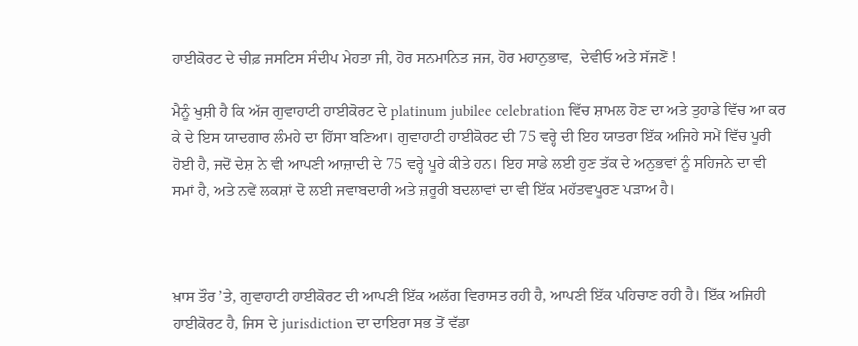ਹਾਈਕੋਰਟ ਦੇ ਚੀਫ਼ ਜਸਟਿਸ ਸੰਦੀਪ ਮੇਹਤਾ ਜੀ, ਹੋਰ ਸਨਮਾਨਿਤ ਜਜ, ਹੋਰ ਮਹਾਨੁਭਾਵ,  ਦੇਵੀਓ ਅਤੇ ਸੱਜਣੋਂ !

ਮੈਨੂੰ ਖੁਸ਼ੀ ਹੈ ਕਿ ਅੱਜ ਗੁਵਾਹਾਟੀ ਹਾਈਕੋਰਟ ਦੇ platinum jubilee celebration ਵਿੱਚ ਸ਼ਾਮਲ ਹੋਣ ਦਾ ਅਤੇ ਤੁਹਾਡੇ ਵਿੱਚ ਆ ਕਰ ਕੇ ਦੇ ਇਸ ਯਾਦਗਾਰ ਲੰਮ‍ਹੇ ਦਾ ਹਿੱਸਾ ਬਣਿਆ। ਗੁਵਾਹਾਟੀ ਹਾਈਕੋਰਟ ਦੀ 75 ਵਰ੍ਹੇ ਦੀ ਇਹ ਯਾਤਰਾ ਇੱਕ ਅਜਿਹੇ ਸਮੇਂ ਵਿੱਚ ਪੂਰੀ ਹੋਈ ਹੈ, ਜਦੋਂ ਦੇਸ਼ ਨੇ ਵੀ ਆਪਣੀ ਆਜ਼ਾਦੀ ਦੇ 75 ਵਰ੍ਹੇ ਪੂਰੇ ਕੀਤੇ ਹਨ। ਇਹ ਸਾਡੇ ਲਈ ਹੁਣ ਤੱਕ ਦੇ ਅਨੁਭਵਾਂ ਨੂੰ ਸਹਿਜਨੇ ਦਾ ਵੀ ਸਮਾਂ ਹੈ, ਅਤੇ ਨਵੇਂ ਲਕਸ਼ਾਂ ਦੋ ਲਈ ਜਵਾਬਦਾਰੀ ਅਤੇ ਜ਼ਰੂਰੀ ਬਦਲਾਵਾਂ ਦਾ ਵੀ ਇੱਕ ਮਹੱਤਵਪੂਰਣ ਪੜਾਅ ਹੈ।



ਖ਼ਾਸ ਤੌਰ ’ਤੇ, ਗੁਵਾਹਾਟੀ ਹਾਈਕੋਰਟ ਦੀ ਆਪਣੀ ਇੱਕ ਅਲੱਗ ਵਿਰਾਸਤ ਰਹੀ ਹੈ, ਆਪਣੀ ਇੱਕ ਪਹਿਚਾਣ ਰਹੀ ਹੈ। ਇੱਕ ਅਜਿਹੀ ਹਾਈਕੋਰਟ ਹੈ, ਜਿਸ ਦੇ jurisdiction ਦਾ ਦਾਇਰਾ ਸਭ ਤੋਂ ਵੱਡਾ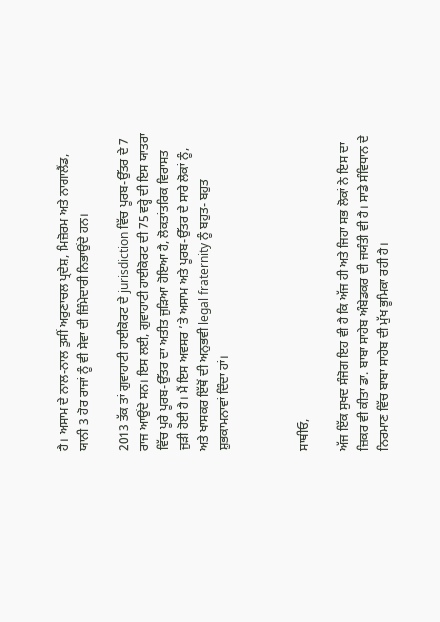ਹੈ। ਅਸਾਮ ਦੇ ਨਾਲ-ਨਾਲ ਤੁਸੀਂ ਅਰੁਣਾਚਲ ਪ੍ਰਦੇਸ਼, ਮਿਜ਼ੋਰਮ ਅਤੇ ਨਾਗਾਲੈਂਡ, ਯਾਨੀ 3 ਹੋਰ ਰਾਜਾਂ ਨੂੰ ਵੀ ਸੇਵਾ ਦੀ ਜ਼ਿੰਮੇਦਾਰੀ ਨਿਭਾਉਂਦੇ ਹਨ।

2013 ਤੱਕ ਤਾਂ ਗੁਵਾਹਾਟੀ ਹਾਈਕੋਰਟ ਦੇ jurisdiction ਵਿੱਚ ਪੂਰਬ-ਉੱਤਰ ਦੇ 7 ਰਾਜ ਆਉਂਦੇ ਸਨ। ਇਸ ਲਈ, ਗੁਵਾਹਾਟੀ ਹਾਈਕੋਰਟ ਦੀ 75 ਵਰ੍ਹੇ ਦੀ ਇਸ ਯਾਤਰਾ ਵਿੱਚ ਪੂਰੇ ਪੂਰਬ-ਉੱਤਰ ਦਾ ਅਤੀਤ ਜੁੜਿਆ ਹੋਇਆ ਹੈ, ਲੋਕਤਾਂਤਰਿਕ ਵਿਰਾਸਤ ਜੁੜੀ ਹੋਈ ਹੈ। ਮੈਂ ਇਸ ਅਵਸਰ ’ਤੇ ਅਸਾਮ ਅਤੇ ਪੂਰਬ-ਉੱਤਰ ਦੇ ਸਾਰੇ ਲੋਕਾਂ ਨੂੰ, ਅਤੇ ਖਾਸਕਰ ਇੱਥੋਂ ਦੀ ਅਨੁਭਵੀ legal fraternity ਨੂੰ ਬਹੁਤ- ਬਹੁਤ ਸ਼ੁਭਕਾਮਨਾਵਾਂ ਦਿੰਦਾ ਹਾਂ।



ਸਾਥੀਓ,

ਅੱਜ ਇੱਕ ਸੁਖਦ ਸੰਜੋਗ ਇਹ ਵੀ ਹੈ ਕਿ ਅੱਜ ਹੀ ਅਤੇ ਜਿਹਾ ਸਭ ਲੋਕਾਂ ਨੇ ਇਸ ਦਾ ਜ਼ਿਕਰ ਵੀ ਕੀਤਾ ਡਾ. ਬਾਬਾ ਸਾਹੇਬ ਅੰਬੇਡਕਰ ਦੀ ਜਯੰਤੀ ਵੀ ਹੈ। ਸਾਡੇ ਸੰਵਿਧਾਨ ਦੇ ਨਿਰਮਾਣ ਵਿੱਚ ਬਾਬਾ ਸਾਹੇਬ ਦੀ ਮੁੱਖ ਭੂਮਿਕਾ ਰਹੀ ਹੈ।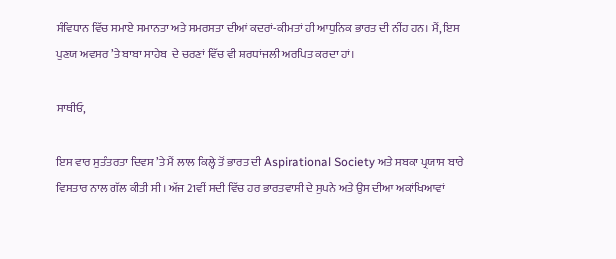ਸੰਵਿਧਾਨ ਵਿੱਚ ਸਮਾਏ ਸਮਾਨਤਾ ਅਤੇ ਸਮਰਸਤਾ ਦੀਆਂ ਕਦਰਾਂ-ਕੀਮਤਾਂ ਹੀ ਆਧੁਨਿਕ ਭਾਰਤ ਦੀ ਨੀਂਹ ਹਨ। ਮੈਂ, ਇਸ ਪੁਣਯ ਅਵਸਰ ’ਤੇ ਬਾਬਾ ਸਾਹੇਬ  ਦੇ ਚਰਣਾਂ ਵਿੱਚ ਵੀ ਸ਼ਰਧਾਂਜਲੀ ਅਰਪਿਤ ਕਰਦਾ ਹਾਂ।

ਸਾਥੀਓ,

ਇਸ ਵਾਰ ਸੁਤੰਤਰਤਾ ਦਿਵਸ ’ਤੇ ਮੈਂ ਲਾਲ ਕਿਲ੍ਹੇ ਤੋਂ ਭਾਰਤ ਦੀ Aspirational Society ਅਤੇ ਸਬਕਾ ਪ੍ਰਯਾਸ ਬਾਰੇ ਵਿਸਤਾਰ ਨਾਲ ਗੱਲ ਕੀਤੀ ਸੀ। ਅੱਜ 21ਵੀਂ ਸਦੀ ਵਿੱਚ ਹਰ ਭਾਰਤਵਾਸੀ ਦੇ ਸੁਪਨੇ ਅਤੇ ਉਸ ਦੀਆ ਅਕਾਂਖਿਆਵਾਂ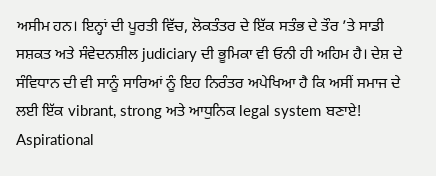ਅਸੀਮ ਹਨ। ਇਨ੍ਹਾਂ ਦੀ ਪੂਰਤੀ ਵਿੱਚ, ਲੋਕਤੰਤਰ ਦੇ ਇੱਕ ਸਤੰਭ ਦੇ ਤੌਰ ’ਤੇ ਸਾਡੀ ਸਸ਼ਕਤ ਅਤੇ ਸੰਵੇਦਨਸ਼ੀਲ judiciary ਦੀ ਭੂਮਿਕਾ ਵੀ ਓਨੀ ਹੀ ਅਹਿਮ ਹੈ। ਦੇਸ਼ ਦੇ ਸੰਵਿਧਾਨ ਦੀ ਵੀ ਸਾਨੂੰ ਸਾਰਿਆਂ ਨੂੰ ਇਹ ਨਿਰੰਤਰ ਅਪੇਖਿਆ ਹੈ ਕਿ ਅਸੀਂ ਸਮਾਜ ਦੇ ਲਈ ਇੱਕ vibrant, strong ਅਤੇ ਆਧੁਨਿਕ legal system ਬਣਾਏ! Aspirational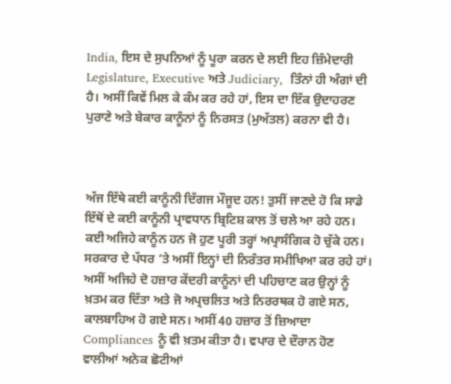India, ਇਸ ਦੇ ਸੁਪਨਿਆਂ ਨੂੰ ਪੂਰਾ ਕਰਨ ਦੇ ਲਈ ਇਹ ਜ਼ਿੰਮੇਦਾਰੀ Legislature, Executive ਅਤੇ Judiciary,  ਤਿੰਨਾਂ ਹੀ ਅੰਗਾਂ ਦੀ ਹੈ। ਅਸੀਂ ਕਿਵੇਂ ਮਿਲ ਕੇ ਕੰਮ ਕਰ ਰਹੇ ਹਾਂ, ਇਸ ਦਾ ਇੱਕ ਉਦਾਹਰਣ ਪੁਰਾਣੇ ਅਤੇ ਬੇਕਾਰ ਕਾਨੂੰਨਾਂ ਨੂੰ ਨਿਰਸਤ (ਮੁਅੱਤਲ) ਕਰਨਾ ਵੀ ਹੈ।



ਅੱਜ ਇੱਥੇ ਕਈ ਕਾਨੂੰਨੀ ਦਿੱਗਜ ਮੌਜੂਦ ਹਨ! ਤੁਸੀਂ ਜਾਣਦੇ ਹੋ ਕਿ ਸਾਡੇ ਇੱਥੋਂ ਦੇ ਕਈ ਕਾਨੂੰਨੀ ਪ੍ਰਾਵਧਾਨ ਬ੍ਰਿਟਿਸ਼ ਕਾਲ ਤੋਂ ਚਲੇ ਆ ਰਹੇ ਹਨ। ਕਈ ਅਜਿਹੇ ਕਾਨੂੰਨ ਹਨ ਜੋ ਹੁਣ ਪੂਰੀ ਤਰ੍ਹਾਂ ਅਪ੍ਰਾਸੰਗਿਕ ਹੋ ਚੁੱਕੇ ਹਨ। ਸਰਕਾਰ ਦੇ ਪੱਧਰ ’ਤੇ ਅਸੀਂ ਇਨ੍ਹਾਂ ਦੀ ਨਿਰੰਤਰ ਸਮੀਖਿਆ ਕਰ ਰਹੇ ਹਾਂ। ਅਸੀਂ ਅਜਿਹੇ ਦੋ ਹਜ਼ਾਰ ਕੇਂਦਰੀ ਕਾਨੂੰਨਾਂ ਦੀ ਪਹਿਚਾਣ ਕਰ ਉਨ੍ਹਾਂ ਨੂੰ ਖ਼ਤਮ ਕਰ ਦਿੱਤਾ ਅਤੇ ਜੋ ਅਪ੍ਰਚਲਿਤ ਅਤੇ ਨਿਰਰਥਕ ਹੋ ਗਏ ਸਨ, ਕਾਲਬਾਹਿਅ ਹੋ ਗਏ ਸਨ। ਅਸੀਂ 40 ਹਜ਼ਾਰ ਤੋਂ ਜ਼ਿਆਦਾ Compliances ਨੂੰ ਵੀ ਖ਼ਤਮ ਕੀਤਾ ਹੈ। ਵਪਾਰ ਦੇ ਦੌਰਾਨ ਹੋਣ ਵਾਲੀਆਂ ਅਨੇਕ ਛੋਟੀਆਂ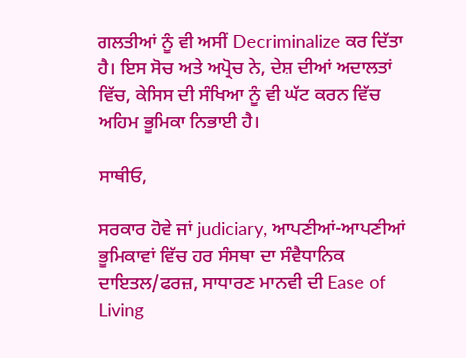ਗਲਤੀਆਂ ਨੂੰ ਵੀ ਅਸੀਂ Decriminalize ਕਰ ਦਿੱਤਾ ਹੈ। ਇਸ ਸੋਚ ਅਤੇ ਅਪ੍ਰੋਚ ਨੇ, ਦੇਸ਼ ਦੀਆਂ ਅਦਾਲਤਾਂ ਵਿੱਚ, ਕੇਸਿਸ ਦੀ ਸੰਖਿਆ ਨੂੰ ਵੀ ਘੱਟ ਕਰਨ ਵਿੱਚ ਅਹਿਮ ਭੂਮਿਕਾ ਨਿਭਾਈ ਹੈ।

ਸਾਥੀਓ,

ਸਰਕਾਰ ਹੋਵੇ ਜਾਂ judiciary, ਆਪਣੀਆਂ-ਆਪਣੀਆਂ ਭੂਮਿਕਾਵਾਂ ਵਿੱਚ ਹਰ ਸੰਸਥਾ ਦਾ ਸੰਵੈਧਾਨਿਕ ਦਾਇਤਲ/ਫਰਜ਼, ਸਾਧਾਰਣ ਮਾਨਵੀ ਦੀ Ease of Living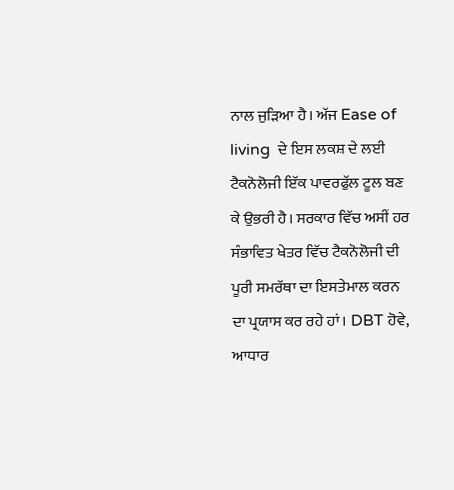ਨਾਲ ਜੁੜਿਆ ਹੈ। ਅੱਜ Ease of living  ਦੇ ਇਸ ਲਕਸ਼ ਦੇ ਲਈ ਟੈਕਨੋਲੋਜੀ ਇੱਕ ਪਾਵਰਫੁੱਲ ਟੂਲ ਬਣ ਕੇ ਉਭਰੀ ਹੈ। ਸਰਕਾਰ ਵਿੱਚ ਅਸੀਂ ਹਰ ਸੰਭਾਵਿਤ ਖੇਤਰ ਵਿੱਚ ਟੈਕਨੋਲੋਜੀ ਦੀ ਪੂਰੀ ਸਮਰੱਥਾ ਦਾ ਇਸਤੇਮਾਲ ਕਰਨ ਦਾ ਪ੍ਰਯਾਸ ਕਰ ਰਹੇ ਹਾਂ। DBT ਹੋਵੇ,  ਆਧਾਰ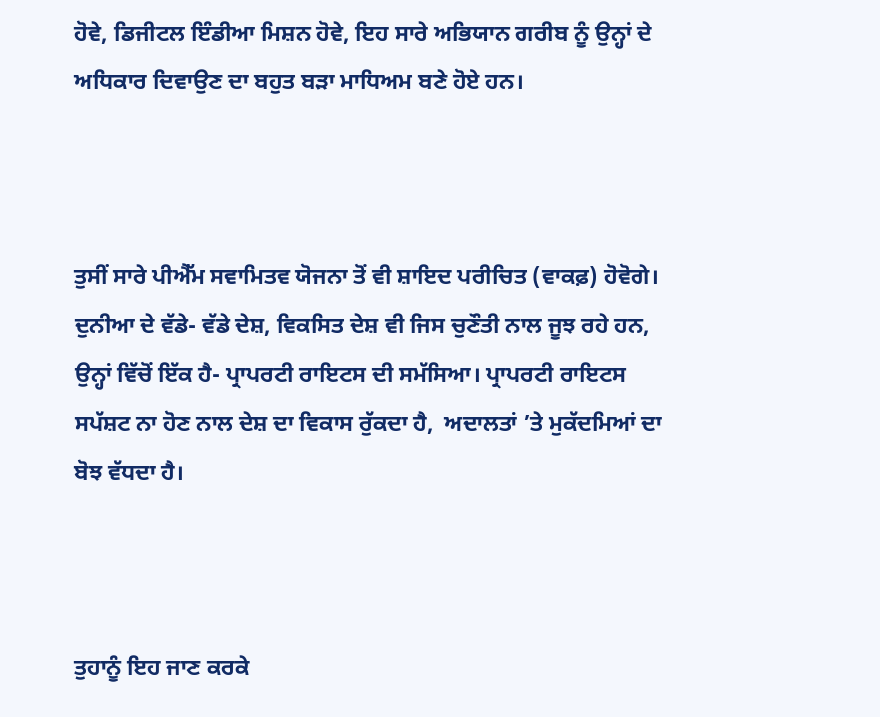ਹੋਵੇ, ਡਿਜੀਟਲ ਇੰਡੀਆ ਮਿਸ਼ਨ ਹੋਵੇ, ਇਹ ਸਾਰੇ ਅਭਿਯਾਨ ਗਰੀਬ ਨੂੰ ਉਨ੍ਹਾਂ ਦੇ ਅਧਿਕਾਰ ਦਿਵਾਉਣ ਦਾ ਬਹੁਤ ਬੜਾ ਮਾਧਿਅਮ ਬਣੇ ਹੋਏ ਹਨ।



ਤੁਸੀਂ ਸਾਰੇ ਪੀਐੱਮ ਸਵਾਮਿਤਵ ਯੋਜਨਾ ਤੋਂ ਵੀ ਸ਼ਾਇਦ ਪਰੀਚਿਤ (ਵਾਕਫ਼) ਹੋਵੋਗੇ। ਦੁਨੀਆ ਦੇ ਵੱਡੇ- ਵੱਡੇ ਦੇਸ਼, ਵਿਕਸਿਤ ਦੇਸ਼ ਵੀ ਜਿਸ ਚੁਣੌਤੀ ਨਾਲ ਜੂਝ ਰਹੇ ਹਨ, ਉਨ੍ਹਾਂ ਵਿੱਚੋਂ ਇੱਕ ਹੈ- ਪ੍ਰਾਪਰਟੀ ਰਾਇਟਸ ਦੀ ਸਮੱਸਿਆ। ਪ੍ਰਾਪਰਟੀ ਰਾਇਟਸ ਸਪੱਸ਼ਟ ਨਾ ਹੋਣ ਨਾਲ ਦੇਸ਼ ਦਾ ਵਿਕਾਸ ਰੁੱਕਦਾ ਹੈ,  ਅਦਾਲਤਾਂ ’ਤੇ ਮੁਕੱਦਮਿਆਂ ਦਾ ਬੋਝ ਵੱਧਦਾ ਹੈ।



ਤੁਹਾਨੂੰ ਇਹ ਜਾਣ ਕਰਕੇ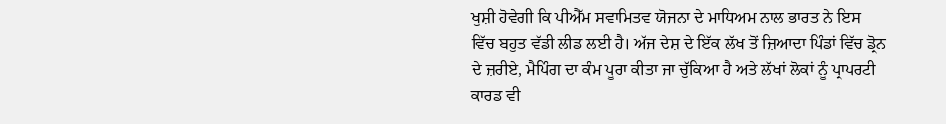ਖੁਸ਼ੀ ਹੋਵੇਗੀ ਕਿ ਪੀਐੱਮ ਸਵਾਮਿਤਵ ਯੋਜਨਾ ਦੇ ਮਾਧਿਅਮ ਨਾਲ ਭਾਰਤ ਨੇ ਇਸ ਵਿੱਚ ਬਹੁਤ ਵੱਡੀ ਲੀਡ ਲਈ ਹੈ। ਅੱਜ ਦੇਸ਼ ਦੇ ਇੱਕ ਲੱਖ ਤੋਂ ਜ਼ਿਆਦਾ ਪਿੰਡਾਂ ਵਿੱਚ ਡ੍ਰੋਨ ਦੇ ਜ਼ਰੀਏ, ਮੈਪਿੰਗ ਦਾ ਕੰਮ ਪੂਰਾ ਕੀਤਾ ਜਾ ਚੁੱਕਿਆ ਹੈ ਅਤੇ ਲੱਖਾਂ ਲੋਕਾਂ ਨੂੰ ਪ੍ਰਾਪਰਟੀ ਕਾਰਡ ਵੀ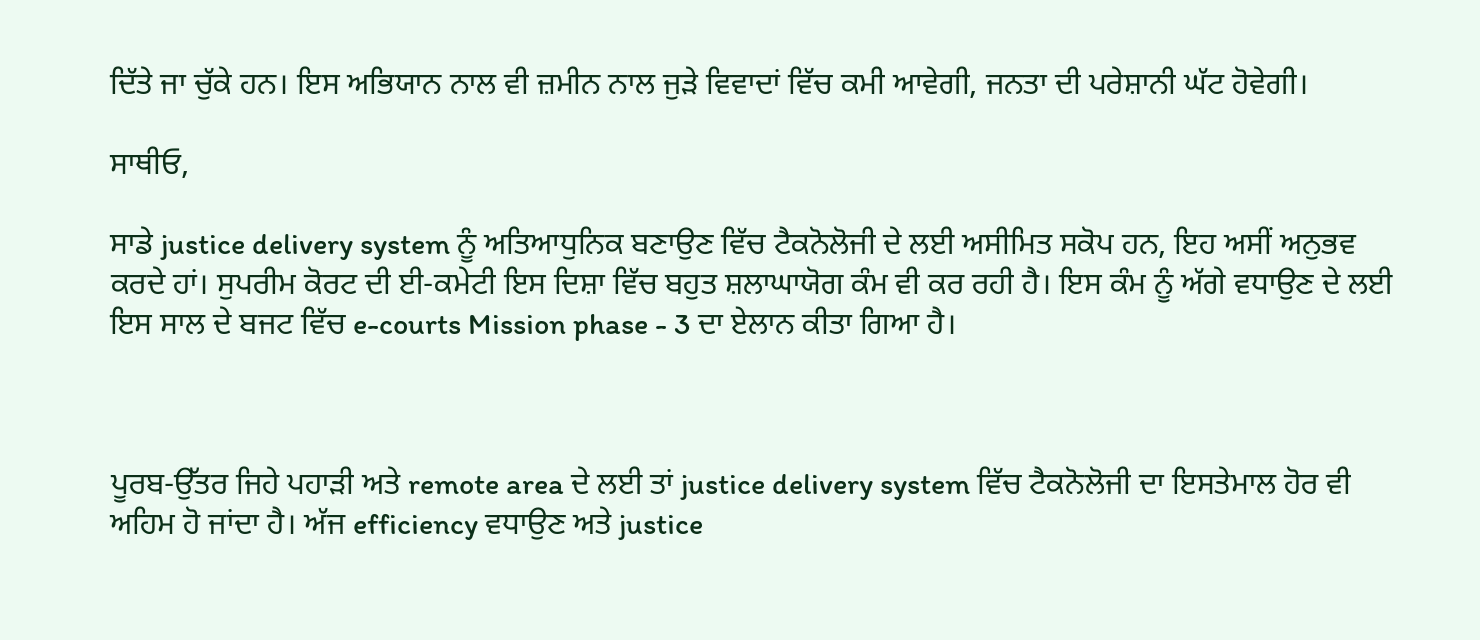ਦਿੱਤੇ ਜਾ ਚੁੱਕੇ ਹਨ। ਇਸ ਅਭਿਯਾਨ ਨਾਲ ਵੀ ਜ਼ਮੀਨ ਨਾਲ ਜੁੜੇ ਵਿਵਾਦਾਂ ਵਿੱਚ ਕਮੀ ਆਵੇਗੀ, ਜਨਤਾ ਦੀ ਪਰੇਸ਼ਾਨੀ ਘੱਟ ਹੋਵੇਗੀ।

ਸਾਥੀਓ,

ਸਾਡੇ justice delivery system ਨੂੰ ਅਤਿਆਧੁਨਿਕ ਬਣਾਉਣ ਵਿੱਚ ਟੈਕਨੋਲੋਜੀ ਦੇ ਲਈ ਅਸੀਮਿਤ ਸਕੋਪ ਹਨ, ਇਹ ਅਸੀਂ ਅਨੁਭਵ ਕਰਦੇ ਹਾਂ। ਸੁਪਰੀਮ ਕੋਰਟ ਦੀ ਈ-ਕਮੇਟੀ ਇਸ ਦਿਸ਼ਾ ਵਿੱਚ ਬਹੁਤ ਸ਼ਲਾਘਾਯੋਗ ਕੰਮ ਵੀ ਕਰ ਰਹੀ ਹੈ। ਇਸ ਕੰਮ ਨੂੰ ਅੱਗੇ ਵਧਾਉਣ ਦੇ ਲਈ ਇਸ ਸਾਲ ਦੇ ਬਜਟ ਵਿੱਚ e-courts Mission phase - 3 ਦਾ ਏਲਾਨ ਕੀਤਾ ਗਿਆ ਹੈ।



ਪੂਰਬ-ਉੱਤਰ ਜਿਹੇ ਪਹਾੜੀ ਅਤੇ remote area ਦੇ ਲਈ ਤਾਂ justice delivery system ਵਿੱਚ ਟੈਕਨੋਲੋਜੀ ਦਾ ਇਸਤੇਮਾਲ ਹੋਰ ਵੀ ਅਹਿਮ ਹੋ ਜਾਂਦਾ ਹੈ। ਅੱਜ efficiency ਵਧਾਉਣ ਅਤੇ justice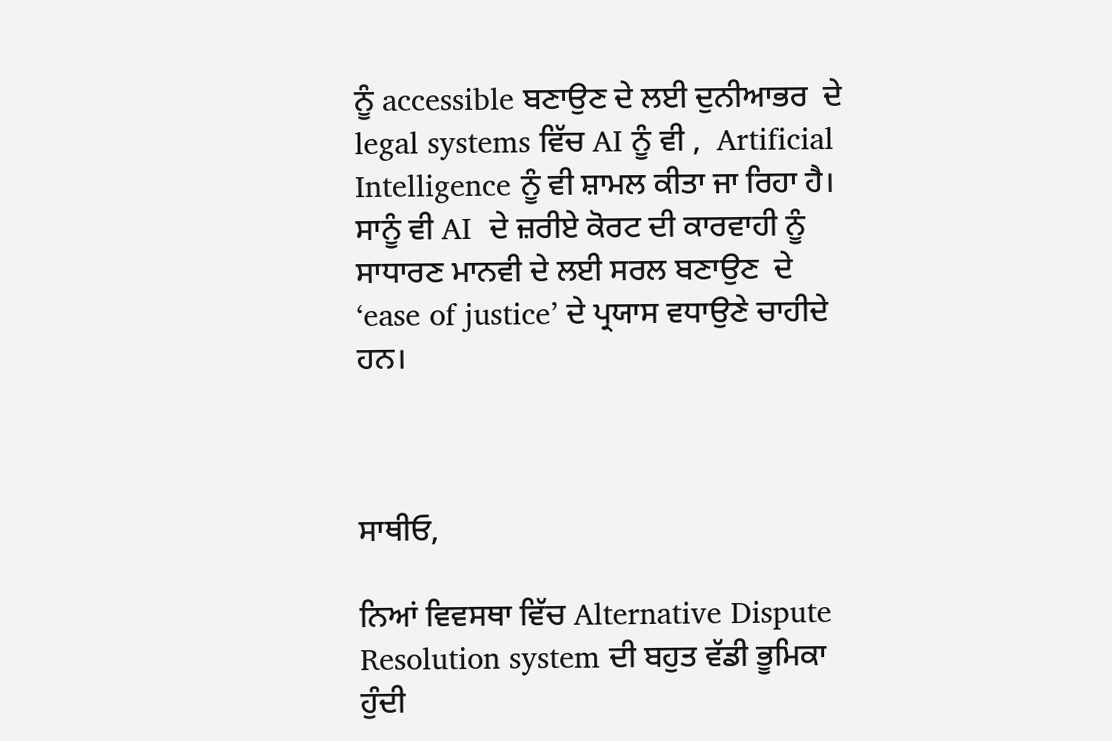ਨੂੰ accessible ਬਣਾਉਣ ਦੇ ਲਈ ਦੁਨੀਆਭਰ  ਦੇ legal systems ਵਿੱਚ AI ਨੂੰ ਵੀ ,  Artificial Intelligence ਨੂੰ ਵੀ ਸ਼ਾਮਲ ਕੀਤਾ ਜਾ ਰਿਹਾ ਹੈ। ਸਾਨੂੰ ਵੀ AI  ਦੇ ਜ਼ਰੀਏ ਕੋਰਟ ਦੀ ਕਾਰਵਾਹੀ ਨੂੰ ਸਾਧਾਰਣ ਮਾਨਵੀ ਦੇ ਲਈ ਸਰਲ ਬਣਾਉਣ  ਦੇ ‘ease of justice’ ਦੇ ਪ੍ਰਯਾਸ ਵਧਾਉਣੇ ਚਾਹੀਦੇ ਹਨ।



ਸਾਥੀਓ,

ਨਿਆਂ ਵਿਵਸਥਾ ਵਿੱਚ Alternative Dispute Resolution system ਦੀ ਬਹੁਤ ਵੱਡੀ ਭੂਮਿਕਾ ਹੁੰਦੀ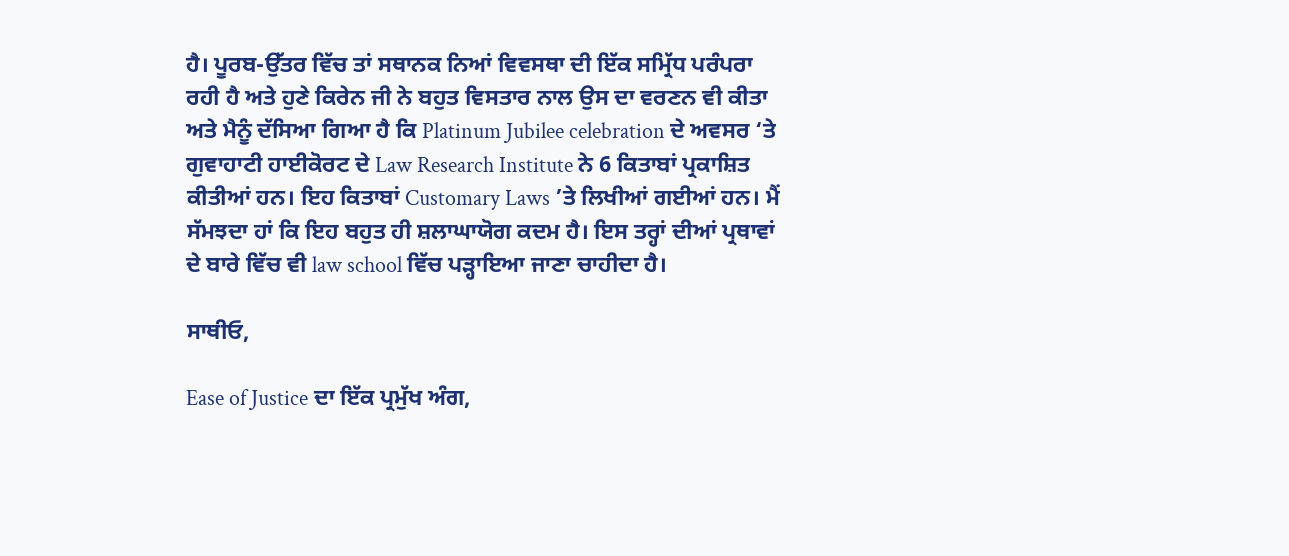ਹੈ। ਪੂਰਬ-ਉੱਤਰ ਵਿੱਚ ਤਾਂ ਸਥਾਨਕ ਨਿਆਂ ਵਿਵਸਥਾ ਦੀ ਇੱਕ ਸਮ੍ਰਿੱਧ ਪਰੰਪਰਾ ਰਹੀ ਹੈ ਅਤੇ ਹੁਣੇ ਕਿਰੇਨ ਜੀ ਨੇ ਬਹੁਤ ਵਿਸਤਾਰ ਨਾਲ ਉਸ ਦਾ ਵਰਣਨ ਵੀ ਕੀਤਾ ਅਤੇ ਮੈਨੂੰ ਦੱਸਿਆ ਗਿਆ ਹੈ ਕਿ Platinum Jubilee celebration ਦੇ ਅਵਸਰ ‘ਤੇ ਗੁਵਾਹਾਟੀ ਹਾਈਕੋਰਟ ਦੇ Law Research Institute ਨੇ 6 ਕਿਤਾਬਾਂ ਪ੍ਰਕਾਸ਼ਿਤ ਕੀਤੀਆਂ ਹਨ। ਇਹ ਕਿਤਾਬਾਂ Customary Laws ’ਤੇ ਲਿਖੀਆਂ ਗਈਆਂ ਹਨ। ਮੈਂ ਸੱਮਝਦਾ ਹਾਂ ਕਿ ਇਹ ਬਹੁਤ ਹੀ ਸ਼ਲਾਘਾਯੋਗ ਕਦਮ ਹੈ। ਇਸ ਤਰ੍ਹਾਂ ਦੀਆਂ ਪ੍ਰਥਾਵਾਂ  ਦੇ ਬਾਰੇ ਵਿੱਚ ਵੀ law school ਵਿੱਚ ਪੜ੍ਹਾਇਆ ਜਾਣਾ ਚਾਹੀਦਾ ਹੈ।

ਸਾਥੀਓ,

Ease of Justice ਦਾ ਇੱਕ ਪ੍ਰਮੁੱਖ ਅੰਗ,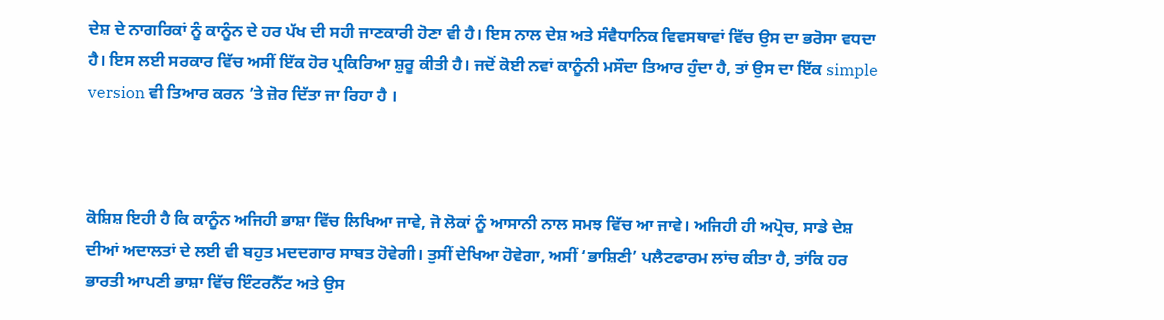ਦੇਸ਼ ਦੇ ਨਾਗਰਿਕਾਂ ਨੂੰ ਕਾਨੂੰਨ ਦੇ ਹਰ ਪੱਖ ਦੀ ਸਹੀ ਜਾਣਕਾਰੀ ਹੋਣਾ ਵੀ ਹੈ। ਇਸ ਨਾਲ ਦੇਸ਼ ਅਤੇ ਸੰਵੈਧਾਨਿਕ ਵਿਵਸਥਾਵਾਂ ਵਿੱਚ ਉਸ ਦਾ ਭਰੋਸਾ ਵਧਦਾ ਹੈ। ਇਸ ਲਈ ਸਰਕਾਰ ਵਿੱਚ ਅਸੀਂ ਇੱਕ ਹੋਰ ਪ੍ਰਕਿਰਿਆ ਸ਼ੁਰੂ ਕੀਤੀ ਹੈ। ਜਦੋਂ ਕੋਈ ਨਵਾਂ ਕਾਨੂੰਨੀ ਮਸੌਦਾ ਤਿਆਰ ਹੁੰਦਾ ਹੈ, ਤਾਂ ਉਸ ਦਾ ਇੱਕ simple version ਵੀ ਤਿਆਰ ਕਰਨ ’ਤੇ ਜ਼ੋਰ ਦਿੱਤਾ ਜਾ ਰਿਹਾ ਹੈ ।



ਕੋਸ਼ਿਸ਼ ਇਹੀ ਹੈ ਕਿ ਕਾਨੂੰਨ ਅਜਿਹੀ ਭਾਸ਼ਾ ਵਿੱਚ ਲਿਖਿਆ ਜਾਵੇ, ਜੋ ਲੋਕਾਂ ਨੂੰ ਆਸਾਨੀ ਨਾਲ ਸਮਝ ਵਿੱਚ ਆ ਜਾਵੇ। ਅਜਿਹੀ ਹੀ ਅਪ੍ਰੋਚ, ਸਾਡੇ ਦੇਸ਼ ਦੀਆਂ ਅਦਾਲਤਾਂ ਦੇ ਲਈ ਵੀ ਬਹੁਤ ਮਦਦਗਾਰ ਸਾਬਤ ਹੋਵੇਗੀ। ਤੁਸੀਂ ਦੇਖਿਆ ਹੋਵੇਗਾ, ਅਸੀਂ ‘ਭਾਸ਼ਿਣੀ’ ਪਲੈਟਫਾਰਮ ਲਾਂਚ ਕੀਤਾ ਹੈ, ਤਾਂਕਿ ਹਰ ਭਾਰਤੀ ਆਪਣੀ ਭਾਸ਼ਾ ਵਿੱਚ ਇੰਟਰਨੈੱਟ ਅਤੇ ਉਸ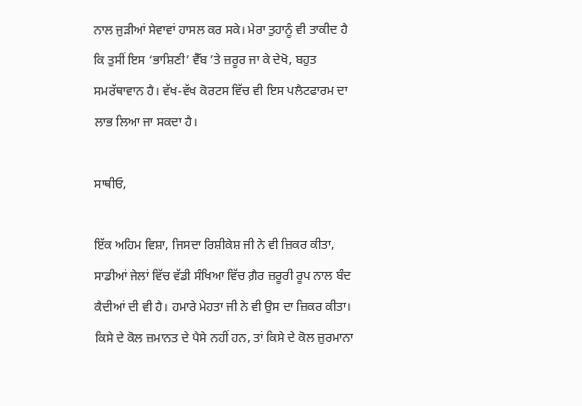ਨਾਲ ਜੁੜੀਆਂ ਸੇਵਾਵਾਂ ਹਾਸਲ ਕਰ ਸਕੇ। ਮੇਰਾ ਤੁਹਾਨੂੰ ਵੀ ਤਾਕੀਦ ਹੈ ਕਿ ਤੁਸੀਂ ਇਸ ‘ਭਾਸ਼ਿਣੀ’ ਵੈੱਬ ’ਤੇ ਜ਼ਰੂਰ ਜਾ ਕੇ ਦੇਖੋ, ਬਹੁਤ ਸਮਰੱਥਾਵਾਨ ਹੈ। ਵੱਖ-ਵੱਖ ਕੋਰਟਸ ਵਿੱਚ ਵੀ ਇਸ ਪਲੈਟਫਾਰਮ ਦਾ ਲਾਭ ਲਿਆ ਜਾ ਸਕਦਾ ਹੈ।

ਸਾਥੀਓ,

ਇੱਕ ਅਹਿਮ ਵਿਸ਼ਾ, ਜਿਸਦਾ ਰਿਸ਼ੀਕੇਸ਼ ਜੀ ਨੇ ਵੀ ਜ਼ਿਕਰ ਕੀਤਾ, ਸਾਡੀਆਂ ਜੇਲਾਂ ਵਿੱਚ ਵੱਡੀ ਸੰਖਿਆ ਵਿੱਚ ਗ਼ੈਰ ਜ਼ਰੂਰੀ ਰੂਪ ਨਾਲ ਬੰਦ ਕੈਦੀਆਂ ਦੀ ਵੀ ਹੈ। ਹਮਾਰੇ ਮੇਹਤਾ ਜੀ ਨੇ ਵੀ ਉਸ ਦਾ ਜ਼ਿਕਰ ਕੀਤਾ। ਕਿਸੇ ਦੇ ਕੋਲ ਜ਼ਮਾਨਤ ਦੇ ਪੈਸੇ ਨਹੀਂ ਹਨ, ਤਾਂ ਕਿਸੇ ਦੇ ਕੋਲ ਜ਼ੁਰਮਾਨਾ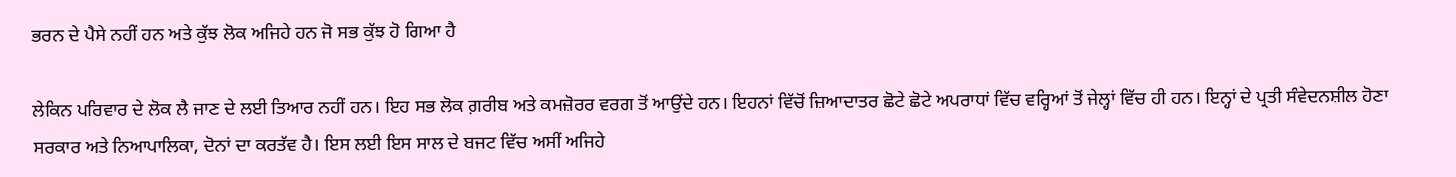ਭਰਨ ਦੇ ਪੈਸੇ ਨਹੀਂ ਹਨ ਅਤੇ ਕੁੱਝ ਲੋਕ ਅਜਿਹੇ ਹਨ ਜੋ ਸਭ ਕੁੱਝ ਹੋ ਗਿਆ ਹੈ

ਲੇਕਿਨ ਪਰਿਵਾਰ ਦੇ ਲੋਕ ਲੈ ਜਾਣ ਦੇ ਲਈ ਤਿਆਰ ਨਹੀਂ ਹਨ। ਇਹ ਸਭ ਲੋਕ ਗ਼ਰੀਬ ਅਤੇ ਕਮਜ਼ੋਰਰ ਵਰਗ ਤੋਂ ਆਉਂਦੇ ਹਨ। ਇਹਨਾਂ ਵਿੱਚੋਂ ਜ਼ਿਆਦਾਤਰ ਛੋਟੇ ਛੋਟੇ ਅਪਰਾਧਾਂ ਵਿੱਚ ਵਰ੍ਹਿਆਂ ਤੋਂ ਜੇਲ੍ਹਾਂ ਵਿੱਚ ਹੀ ਹਨ। ਇਨ੍ਹਾਂ ਦੇ ਪ੍ਰਤੀ ਸੰਵੇਦਨਸ਼ੀਲ ਹੋਣਾ ਸਰਕਾਰ ਅਤੇ ਨਿਆਪਾਲਿਕਾ, ਦੋਨਾਂ ਦਾ ਕਰਤੱਵ ਹੈ। ਇਸ ਲਈ ਇਸ ਸਾਲ ਦੇ ਬਜਟ ਵਿੱਚ ਅਸੀਂ ਅਜਿਹੇ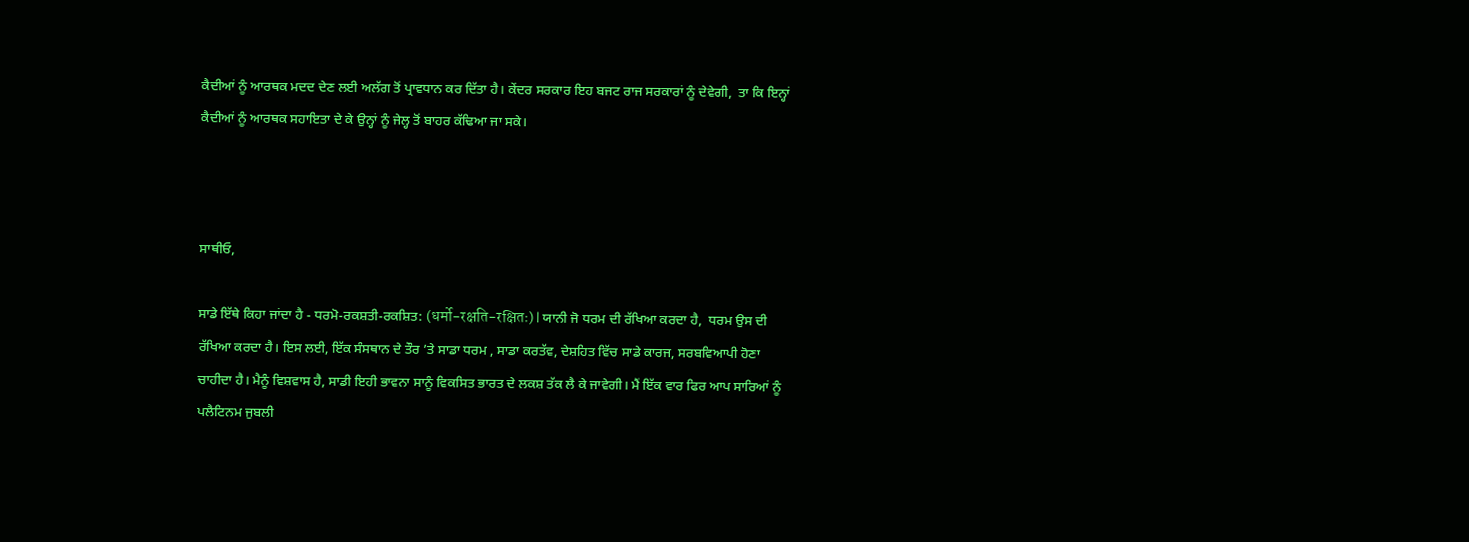ਕੈਦੀਆਂ ਨੂੰ ਆਰਥਕ ਮਦਦ ਦੇਣ ਲਈ ਅਲੱਗ ਤੋਂ ਪ੍ਰਾਵਧਾਨ ਕਰ ਦਿੱਤਾ ਹੈ। ਕੇਂਦਰ ਸਰਕਾਰ ਇਹ ਬਜਟ ਰਾਜ ਸਰਕਾਰਾਂ ਨੂੰ ਦੇਵੇਗੀ,  ਤਾ ਕਿ ਇਨ੍ਹਾਂ ਕੈਦੀਆਂ ਨੂੰ ਆਰਥਕ ਸਹਾਇਤਾ ਦੇ ਕੇ ਉਨ੍ਹਾਂ ਨੂੰ ਜੇਲ੍ਹ ਤੋਂ ਬਾਹਰ ਕੱਢਿਆ ਜਾ ਸਕੇ।



ਸਾਥੀਓ,

ਸਾਡੇ ਇੱਥੇ ਕਿਹਾ ਜਾਂਦਾ ਹੈ - ਧਰਮੋ-ਰਕਸ਼ਤੀ-ਰਕਸ਼ਿਤ: (धर्मो-रक्षति-रक्षितः) l ਯਾਨੀ ਜੋ ਧਰਮ ਦੀ ਰੱਖਿਆ ਕਰਦਾ ਹੈ,  ਧਰਮ ਉਸ ਦੀ ਰੱਖਿਆ ਕਰਦਾ ਹੈ। ਇਸ ਲਈ, ਇੱਕ ਸੰਸਥਾਨ ਦੇ ਤੌਰ ’ਤੇ ਸਾਡਾ ਧਰਮ , ਸਾਡਾ ਕਰਤੱਵ, ਦੇਸ਼ਹਿਤ ਵਿੱਚ ਸਾਡੇ ਕਾਰਜ, ਸਰਬਵਿਆਪੀ ਹੋਣਾ ਚਾਹੀਦਾ ਹੈ। ਮੈਨੂੰ ਵਿਸ਼ਵਾਸ ਹੈ, ਸਾਡੀ ਇਹੀ ਭਾਵਨਾ ਸਾਨੂੰ ਵਿਕਸਿਤ ਭਾਰਤ ਦੇ ਲਕਸ਼ ਤੱਕ ਲੈ ਕੇ ਜਾਵੇਗੀ। ਮੈਂ ਇੱਕ ਵਾਰ ਫਿਰ ਆਪ ਸਾਰਿਆਂ ਨੂੰ ਪਲੈਟਿਨਮ ਜੁਬਲੀ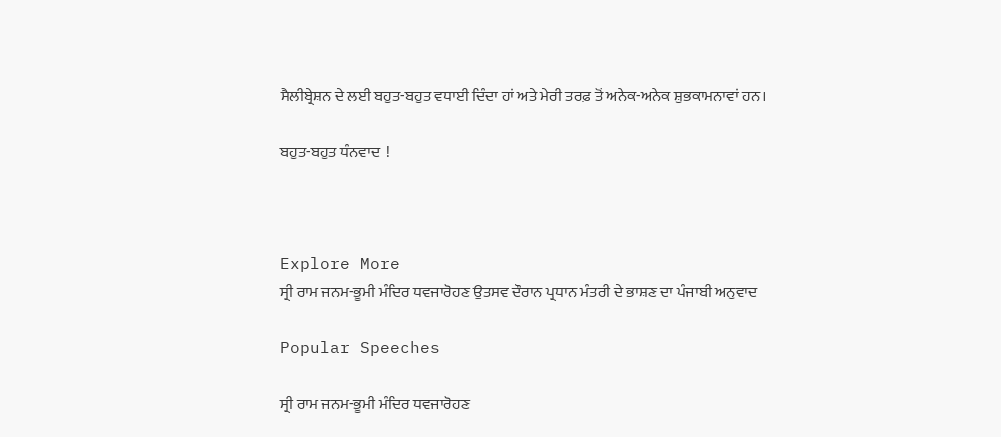ਸੈਲੀਬ੍ਰੇਸ਼ਨ ਦੇ ਲਈ ਬਹੁਤ-ਬਹੁਤ ਵਧਾਈ ਦਿੰਦਾ ਹਾਂ ਅਤੇ ਮੇਰੀ ਤਰਫ਼ ਤੋਂ ਅਨੇਕ-ਅਨੇਕ ਸ਼ੁਭਕਾਮਨਾਵਾਂ ਹਨ।

ਬਹੁਤ-ਬਹੁਤ ਧੰਨਵਾਦ  !



Explore More
ਸ੍ਰੀ ਰਾਮ ਜਨਮ-ਭੂਮੀ ਮੰਦਿਰ ਧਵਜਾਰੋਹਣ ਉਤਸਵ ਦੌਰਾਨ ਪ੍ਰਧਾਨ ਮੰਤਰੀ ਦੇ ਭਾਸ਼ਣ ਦਾ ਪੰਜਾਬੀ ਅਨੁਵਾਦ

Popular Speeches

ਸ੍ਰੀ ਰਾਮ ਜਨਮ-ਭੂਮੀ ਮੰਦਿਰ ਧਵਜਾਰੋਹਣ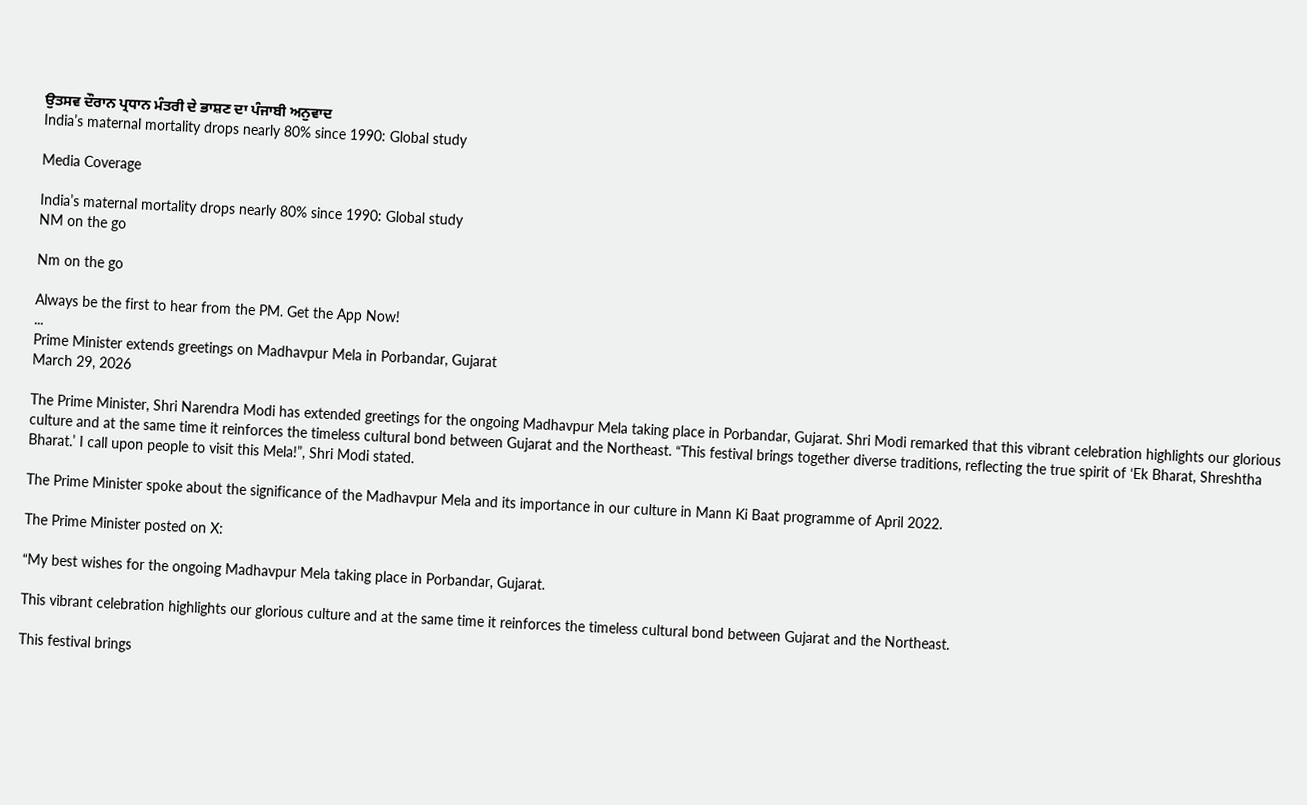ਉਤਸਵ ਦੌਰਾਨ ਪ੍ਰਧਾਨ ਮੰਤਰੀ ਦੇ ਭਾਸ਼ਣ ਦਾ ਪੰਜਾਬੀ ਅਨੁਵਾਦ
India’s maternal mortality drops nearly 80% since 1990: Global study

Media Coverage

India’s maternal mortality drops nearly 80% since 1990: Global study
NM on the go

Nm on the go

Always be the first to hear from the PM. Get the App Now!
...
Prime Minister extends greetings on Madhavpur Mela in Porbandar, Gujarat
March 29, 2026

The Prime Minister, Shri Narendra Modi has extended greetings for the ongoing Madhavpur Mela taking place in Porbandar, Gujarat. Shri Modi remarked that this vibrant celebration highlights our glorious culture and at the same time it reinforces the timeless cultural bond between Gujarat and the Northeast. “This festival brings together diverse traditions, reflecting the true spirit of ‘Ek Bharat, Shreshtha Bharat.’ I call upon people to visit this Mela!”, Shri Modi stated.

The Prime Minister spoke about the significance of the Madhavpur Mela and its importance in our culture in Mann Ki Baat programme of April 2022.

The Prime Minister posted on X:

“My best wishes for the ongoing Madhavpur Mela taking place in Porbandar, Gujarat.

This vibrant celebration highlights our glorious culture and at the same time it reinforces the timeless cultural bond between Gujarat and the Northeast.

This festival brings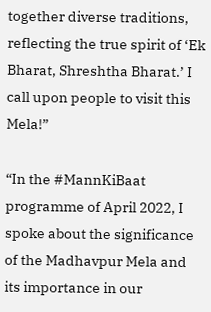together diverse traditions, reflecting the true spirit of ‘Ek Bharat, Shreshtha Bharat.’ I call upon people to visit this Mela!”

“In the #MannKiBaat programme of April 2022, I spoke about the significance of the Madhavpur Mela and its importance in our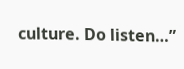culture. Do listen…”